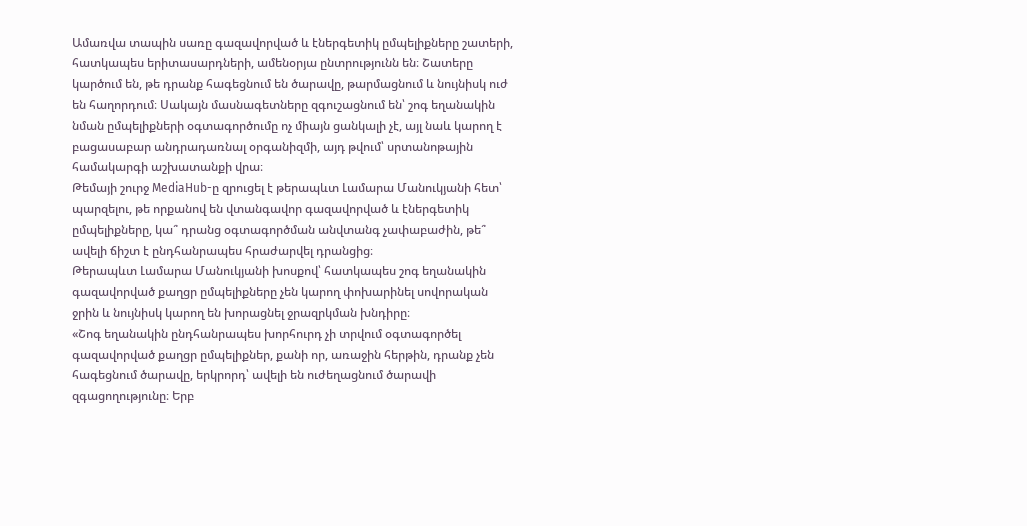Ամառվա տապին սառը գազավորված և էներգետիկ ըմպելիքները շատերի, հատկապես երիտասարդների, ամենօրյա ընտրությունն են։ Շատերը կարծում են, թե դրանք հագեցնում են ծարավը, թարմացնում և նույնիսկ ուժ են հաղորդում։ Սակայն մասնագետները զգուշացնում են՝ շոգ եղանակին նման ըմպելիքների օգտագործումը ոչ միայն ցանկալի չէ, այլ նաև կարող է բացասաբար անդրադառնալ օրգանիզմի, այդ թվում՝ սրտանոթային համակարգի աշխատանքի վրա։
Թեմայի շուրջ MediaHub-ը զրուցել է թերապևտ Լամարա Մանուկյանի հետ՝ պարզելու, թե որքանով են վտանգավոր գազավորված և էներգետիկ ըմպելիքները, կա՞ դրանց օգտագործման անվտանգ չափաբաժին, թե՞ ավելի ճիշտ է ընդհանրապես հրաժարվել դրանցից։
Թերապևտ Լամարա Մանուկյանի խոսքով՝ հատկապես շոգ եղանակին գազավորված քաղցր ըմպելիքները չեն կարող փոխարինել սովորական ջրին և նույնիսկ կարող են խորացնել ջրազրկման խնդիրը։
«Շոգ եղանակին ընդհանրապես խորհուրդ չի տրվում օգտագործել գազավորված քաղցր ըմպելիքներ, քանի որ, առաջին հերթին, դրանք չեն հագեցնում ծարավը, երկրորդ՝ ավելի են ուժեղացնում ծարավի զգացողությունը։ Երբ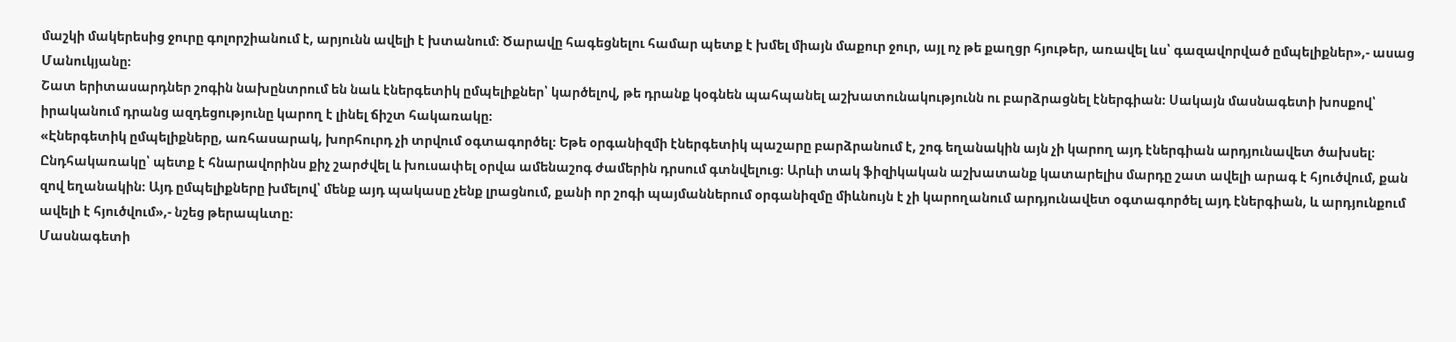մաշկի մակերեսից ջուրը գոլորշիանում է, արյունն ավելի է խտանում։ Ծարավը հագեցնելու համար պետք է խմել միայն մաքուր ջուր, այլ ոչ թե քաղցր հյութեր, առավել ևս՝ գազավորված ըմպելիքներ»,- ասաց Մանուկյանը։
Շատ երիտասարդներ շոգին նախընտրում են նաև էներգետիկ ըմպելիքներ՝ կարծելով, թե դրանք կօգնեն պահպանել աշխատունակությունն ու բարձրացնել էներգիան։ Սակայն մասնագետի խոսքով՝ իրականում դրանց ազդեցությունը կարող է լինել ճիշտ հակառակը։
«Էներգետիկ ըմպելիքները, առհասարակ, խորհուրդ չի տրվում օգտագործել։ Եթե օրգանիզմի էներգետիկ պաշարը բարձրանում է, շոգ եղանակին այն չի կարող այդ էներգիան արդյունավետ ծախսել։ Ընդհակառակը՝ պետք է հնարավորինս քիչ շարժվել և խուսափել օրվա ամենաշոգ ժամերին դրսում գտնվելուց։ Արևի տակ ֆիզիկական աշխատանք կատարելիս մարդը շատ ավելի արագ է հյուծվում, քան զով եղանակին։ Այդ ըմպելիքները խմելով՝ մենք այդ պակասը չենք լրացնում, քանի որ շոգի պայմաններում օրգանիզմը միևնույն է չի կարողանում արդյունավետ օգտագործել այդ էներգիան, և արդյունքում ավելի է հյուծվում»,- նշեց թերապևտը։
Մասնագետի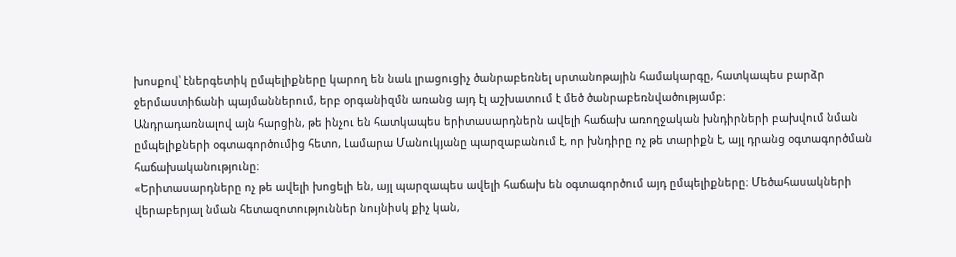խոսքով՝ էներգետիկ ըմպելիքները կարող են նաև լրացուցիչ ծանրաբեռնել սրտանոթային համակարգը, հատկապես բարձր ջերմաստիճանի պայմաններում, երբ օրգանիզմն առանց այդ էլ աշխատում է մեծ ծանրաբեռնվածությամբ։
Անդրադառնալով այն հարցին, թե ինչու են հատկապես երիտասարդներն ավելի հաճախ առողջական խնդիրների բախվում նման ըմպելիքների օգտագործումից հետո, Լամարա Մանուկյանը պարզաբանում է, որ խնդիրը ոչ թե տարիքն է, այլ դրանց օգտագործման հաճախականությունը։
«Երիտասարդները ոչ թե ավելի խոցելի են, այլ պարզապես ավելի հաճախ են օգտագործում այդ ըմպելիքները։ Մեծահասակների վերաբերյալ նման հետազոտություններ նույնիսկ քիչ կան,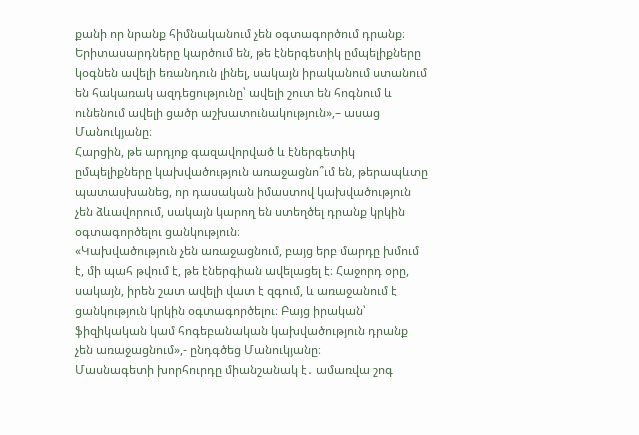քանի որ նրանք հիմնականում չեն օգտագործում դրանք։ Երիտասարդները կարծում են, թե էներգետիկ ըմպելիքները կօգնեն ավելի եռանդուն լինել, սակայն իրականում ստանում են հակառակ ազդեցությունը՝ ավելի շուտ են հոգնում և ունենում ավելի ցածր աշխատունակություն»,– ասաց Մանուկյանը։
Հարցին, թե արդյոք գազավորված և էներգետիկ ըմպելիքները կախվածություն առաջացնո՞ւմ են, թերապևտը պատասխանեց, որ դասական իմաստով կախվածություն չեն ձևավորում, սակայն կարող են ստեղծել դրանք կրկին օգտագործելու ցանկություն։
«Կախվածություն չեն առաջացնում, բայց երբ մարդը խմում է, մի պահ թվում է, թե էներգիան ավելացել է։ Հաջորդ օրը, սակայն, իրեն շատ ավելի վատ է զգում, և առաջանում է ցանկություն կրկին օգտագործելու։ Բայց իրական՝ ֆիզիկական կամ հոգեբանական կախվածություն դրանք չեն առաջացնում»,- ընդգծեց Մանուկյանը։
Մասնագետի խորհուրդը միանշանակ է․ ամառվա շոգ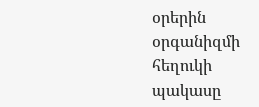օրերին օրգանիզմի հեղուկի պակասը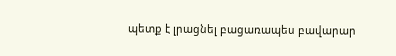պետք է լրացնել բացառապես բավարար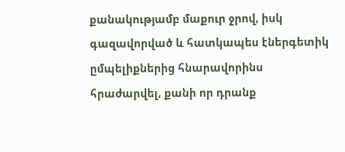քանակությամբ մաքուր ջրով, իսկ գազավորված և հատկապես էներգետիկ ըմպելիքներից հնարավորինս հրաժարվել, քանի որ դրանք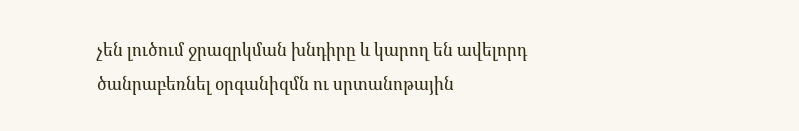չեն լուծում ջրազրկման խնդիրը և կարող են ավելորդ ծանրաբեռնել օրգանիզմն ու սրտանոթային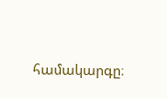համակարգը։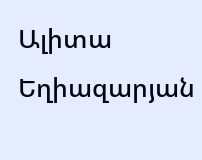Ալիտա Եղիազարյան